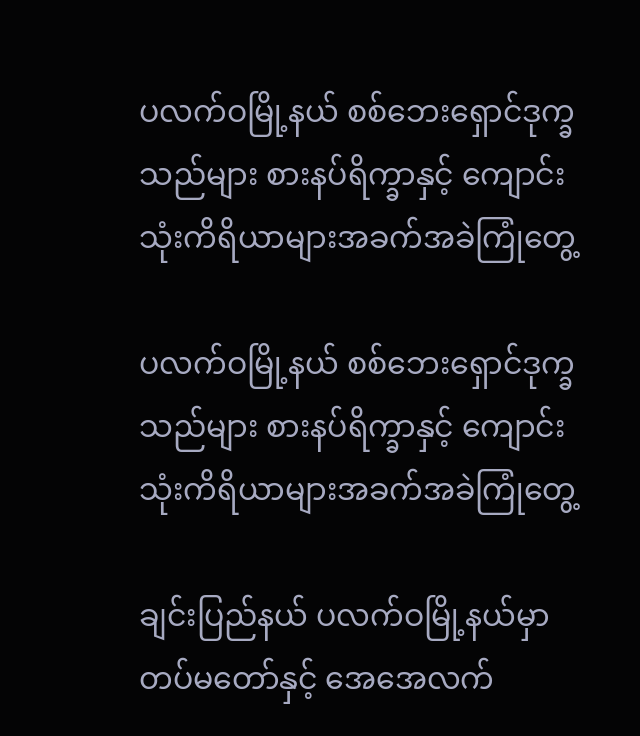ပလက်ဝမြို့နယ် စစ်ဘေးရှောင်ဒုက္ခသည်များ စားနပ်ရိက္ခာနှင့် ကျောင်းသုံးကိရိယာများအခက်အခဲကြုံတွေ့

ပလက်ဝမြို့နယ် စစ်ဘေးရှောင်ဒုက္ခသည်များ စားနပ်ရိက္ခာနှင့် ကျောင်းသုံးကိရိယာများအခက်အခဲကြုံတွေ့

ချင်းပြည်နယ် ပလက်ဝမြို့နယ်မှာ တပ်မတော်နှင့် အေအေလက်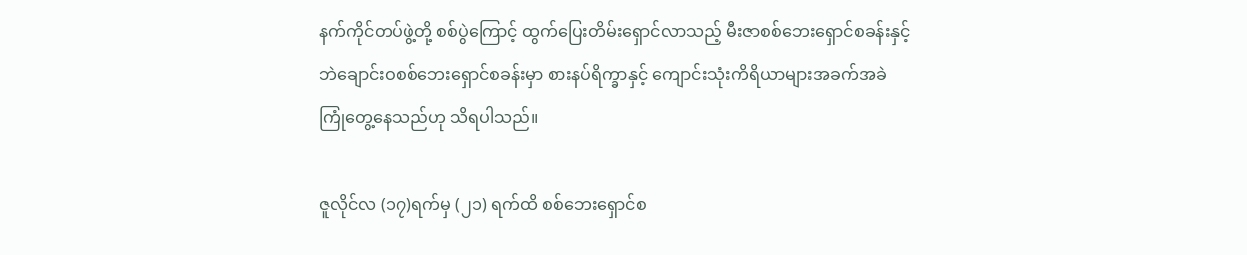နက်ကိုင်တပ်ဖွဲ့တို့ စစ်ပွဲကြောင့် ထွက်ပြေးတိမ်းရှောင်လာသည့် မီးဇာစစ်ဘေးရှောင်စခန်းနှင့် ဘဲချောင်းဝစစ်ဘေးရှောင်စခန်းမှာ စားနပ်ရိက္ခာနှင့် ကျောင်းသုံးကိရိယာများအခက်အခဲကြုံတွေ့နေသည်ဟု သိရပါသည်။

ဇူလိုင်လ (၁၇)ရက်မှ (၂၁) ရက်ထိ စစ်ဘေးရှောင်စ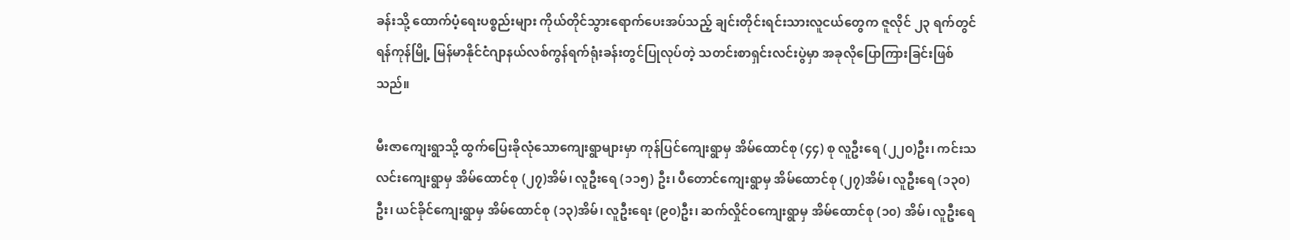ခန်းသို့ ထောက်ပံ့ရေးပစ္စည်းများ ကိုယ်တိုင်သွားရောက်ပေးအပ်သည့် ချင်းတိုင်းရင်းသားလူငယ်တွေက ဇူလိုင် ၂၃ ရက်တွင် ရန်ကုန်မြို့ မြန်မာနိုင်ငံဂျာနယ်လစ်ကွန်ရက်ရုံးခန်းတွင်ပြုလုပ်တဲ့ သတင်းစာရှင်းလင်းပွဲမှာ အခုလိုပြောကြားခြင်းဖြစ်သည်။

မီးဇာကျေးရွာသို့ ထွက်ပြေးခိုလုံသောကျေးရွာများမှာ ကုန်ပြင်ကျေးရွာမှ အိမ်ထောင်စု (၄၄) စု လူဦးရေ (၂၂၀)ဦး၊ ကင်းသလင်းကျေးရွာမှ အိမ်ထောင်စု (၂၇)အိမ်၊ လူဦးရေ (၁၁၅) ဦး၊ ပီတောင်ကျေးရွာမှ အိမ်ထောင်စု (၂၇)အိမ်၊ လူဦးရေ (၁၃၀) ဦး၊ ယင်ခိုင်ကျေးရွာမှ အိမ်ထောင်စု (၁၃)အိမ်၊ လူဦးရေး (၉၀)ဦး၊ ဆက်လှိုင်ဝကျေးရွာမှ အိမ်ထောင်စု (၁၀) အိမ်၊ လူဦးရေ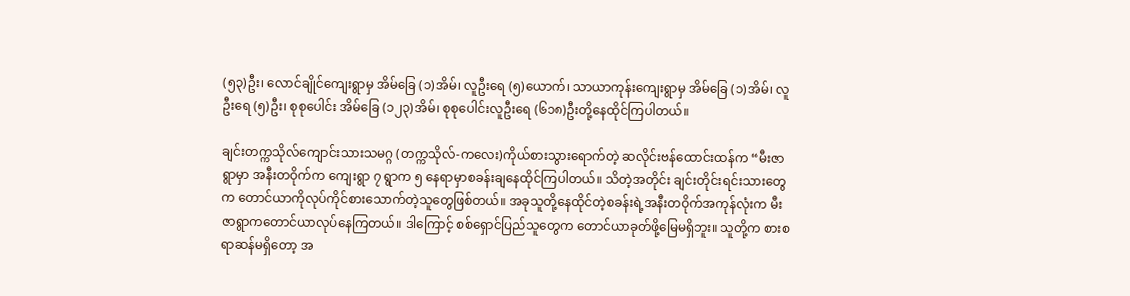(၅၃)ဦး၊ လောင်ချိုင်ကျေးရွာမှ အိမ်ခြေ (၁)အိမ်၊ လူဦးရေ (၅)ယောက်၊ သာယာကုန်းကျေးရွာမှ အိမ်ခြေ (၁)အိမ်၊ လူဦးရေ (၅)ဦး၊ စုစုပေါင်း အိမ်ခြေ (၁၂၃)အိမ်၊ စုစုပေါင်းလူဦးရေ (၆၁၈)ဦးတို့နေထိုင်ကြပါတယ်။

ချင်းတက္ကသိုလ်ကျောင်းသားသမဂ္ဂ (တက္ကသိုလ်-ကလေး)ကိုယ်စားသွားရောက်တဲ့ ဆလိုင်းဗန်ထောင်းထန်က “မီးဇာရွာမှာ အနီးတဝိုက်က ကျေးရွာ ၇ ရွာက ၅ နေရာမှာစခန်းချနေထိုင်ကြပါတယ်။ သိတဲ့အတိုင်း ချင်းတိုင်းရင်းသားတွေက တောင်ယာကိုလုပ်ကိုင်စားသောက်တဲ့သူတွေဖြစ်တယ်။ အခုသူတို့နေထိုင်တဲ့စခန်းရဲ့အနီးတဝိုက်အကုန်လုံးက မီးဇာရွာကတောင်ယာလုပ်နေကြတယ်။ ဒါကြောင့် စစ်ရှောင်ပြည်သူတွေက တောင်ယာခုတ်ဖို့မြေမရှိဘူး။ သူတို့က စားစရာဆန်မရှိတော့ အ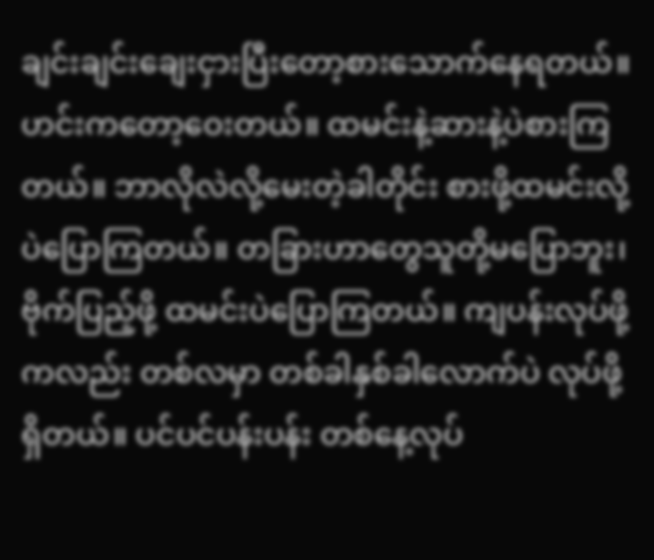ချင်းချင်းချေးငှားပြီးတော့စားသောက်နေရတယ်။ ဟင်းကတော့ဝေးတယ်။ ထမင်းနဲ့ဆားနဲ့ပဲစားကြတယ်။ ဘာလိုလဲလို့မေးတဲ့ခါတိုင်း စားဖို့ထမင်းလို့ပဲပြောကြတယ်။ တခြားဟာတွေသူတို့မပြောဘူး၊ ဗိုက်ပြည့်ဖို့ ထမင်းပဲပြောကြတယ်။ ကျပန်းလုပ်ဖို့ကလည်း တစ်လမှာ တစ်ခါနှစ်ခါလောက်ပဲ လုပ်ဖို့ရှိတယ်။ ပင်ပင်ပန်းပန်း တစ်နေ့လုပ်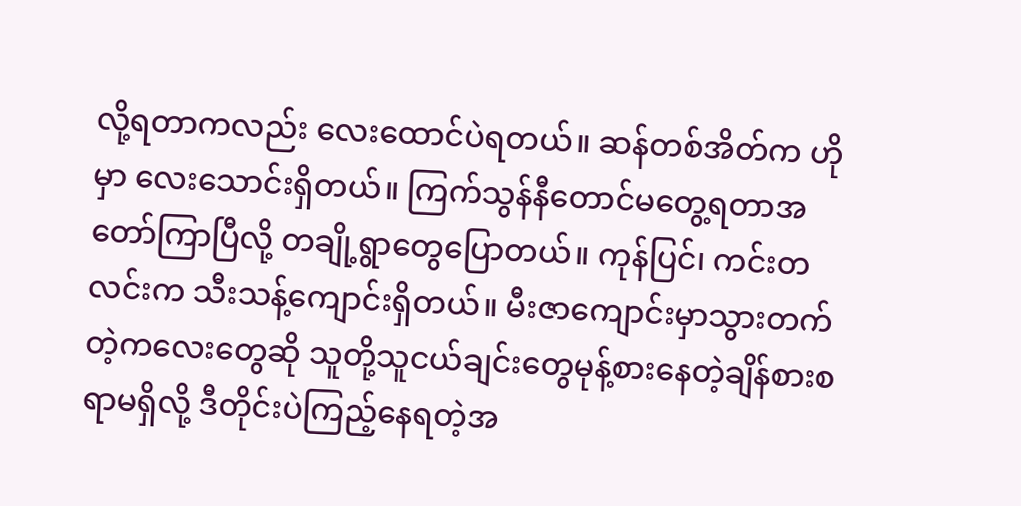လို့ရတာကလည်း လေးထောင်ပဲရတယ်။ ဆန်တစ်အိတ်က ဟိုမှာ လေးသောင်းရှိတယ်။ ကြက်သွန်နီတောင်မတွေ့ရတာအတော်ကြာပြီလို့ တချို့ရွာတွေပြောတယ်။ ကုန်ပြင်၊ ကင်းတလင်းက သီးသန့်ကျောင်းရှိတယ်။ မီးဇာကျောင်းမှာသွားတက်တဲ့ကလေးတွေဆို သူတို့သူငယ်ချင်းတွေမုန့်စားနေတဲ့ချိန်စားစရာမရှိလို့ ဒီတိုင်းပဲကြည့်နေရတဲ့အ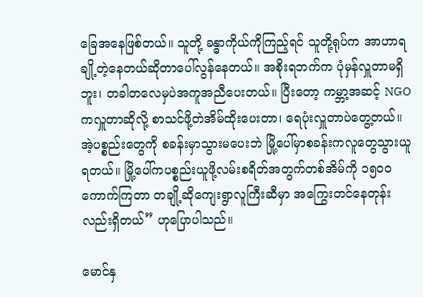ခြေအနေဖြစ်တယ်။ သူတို့ ခန္ဓာကိုယ်ကိုကြည့်ရင် သူတို့ရုပ်က အာဟာရချို့တဲ့နေတယ်ဆိုတာပေါ်လွန်နေတယ်။ အစိုးရဘက်က ပုံမှန်လှူတာမရှိဘူး၊ တခါတလေမှပဲအကူအညီပေးတယ်။ ပြီးတော့ ကမ္ဘာ့အဆင့် NGO ကလှူတာဆိုလို့ စာသင်ဖို့တဲအိမ်ထိုးပေးတာ၊ ရေပုံးလှူတာပဲတွေ့တယ်။ အဲ့ပစ္စည်းတွေကို စခန်းမှာသွားမပေးဘဲ မြို့ပေါ်မှာစခန်းကလူတွေသွားယူရတယ်။ မြို့ပေါ်ကပစ္စည်းယူဖို့လမ်းစရိတ်အတွက်တစ်အိမ်ကို ၁၅၀၀ ကောက်ကြတာ တချို့ဆိုကျေးရွာလူကြီးဆီမှာ အကြွေးတင်နေတုန်းလည်းရှိတယ်” ဟုပြောပါသည်။

မောင်နှ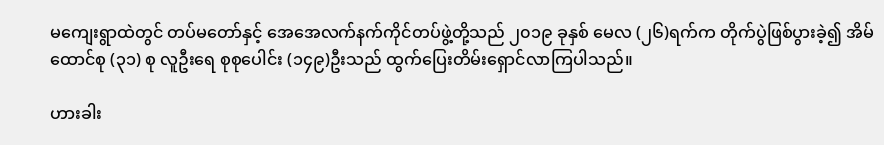မကျေးရွာထဲတွင် တပ်မတော်နှင့် အေအေလက်နက်ကိုင်တပ်ဖွဲ့တို့သည် ၂၀၁၉ ခုနှစ် မေလ (၂၆)ရက်က တိုက်ပွဲဖြစ်ပွားခဲ့၍ အိမ်ထောင်စု (၃၁) စု လူဦးရေ စုစုပေါင်း (၁၄၉)ဦးသည် ထွက်ပြေးတိမ်းရှောင်လာကြပါသည်။

ဟားခါး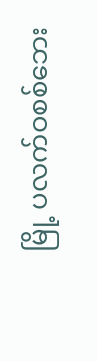မြို့ ပလက်ဝစစ်ဘေး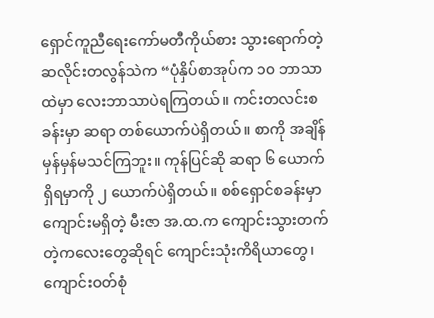ရှောင်ကူညီရေးကော်မတီကိုယ်စား သွားရောက်တဲ့ ဆလိုင်းတလွန်သဲက “ပုံနှိပ်စာအုပ်က ၁၀ ဘာသာထဲမှာ လေးဘာသာပဲရကြတယ်။ ကင်းတလင်းစခန်းမှာ ဆရာ တစ်ယောက်ပဲရှိတယ်။ စာကို အချိန်မှန်မှန်မသင်ကြဘူး။ ကုန်ပြင်ဆို ဆရာ ၆ ယောက်ရှိရမှာကို ၂ ယောက်ပဲရှိတယ်။ စစ်ရှောင်စခန်းမှာ ကျောင်းမရှိတဲ့ မီးဇာ အ.ထ.က ကျောင်းသွားတက်တဲ့ကလေးတွေဆိုရင် ကျောင်းသုံးကိရိယာတွေ၊ ကျောင်းဝတ်စုံ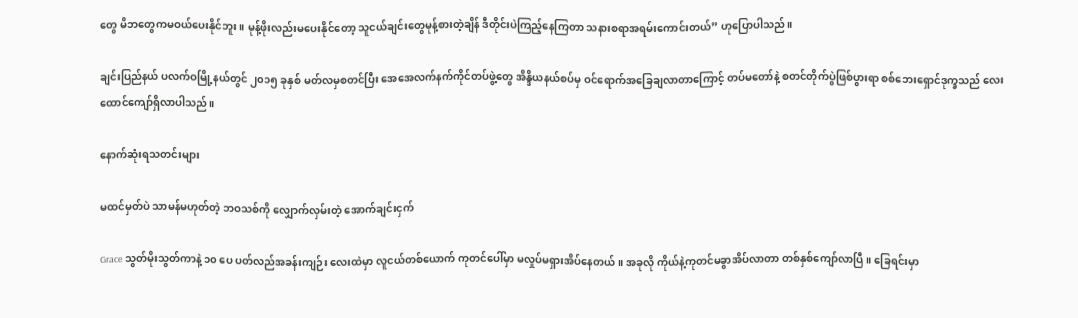တွေ မိဘတွေကမဝယ်ပေးနိုင်ဘူး။ မုန့်ဖိုးလည်းမပေးနိုင်တော့ သူငယ်ချင်းတွေမုန့်စားတဲ့ချိန် ဒီတိုင်းပဲကြည့်နေကြတာ သနားစရာအရမ်းကောင်းတယ်” ဟုပြောပါသည်။

ချင်းပြည်နယ် ပလက်ဝမြို့နယ်တွင် ၂၀၁၅ ခုနှစ် မတ်လမှစတင်ပြီး အေအေလက်နက်ကိုင်တပ်ဖွဲ့တွေ အိန္ဒိယနယ်စပ်မှ ဝင်ရောက်အခြေချလာတာကြောင့် တပ်မတော်နဲ့ စတင်တိုက်ပွဲဖြစ်ပွားရာ စစ်ဘေးရှောင်ဒုက္ခသည် လေးထောင်ကျော်ရှိလာပါသည်။

နောက်ဆုံးရသတင်းများ

မထင်မှတ်ပဲ သာမန်မဟုတ်တဲ့ ဘဝသစ်ကို လျှောက်လှမ်းတဲ့ အောက်ချင်းငှက်

Grace သွတ်မိုးသွတ်ကာနဲ့ ၁၀ ပေ ပတ်လည်အခန်းကျဉ်း လေးထဲမှာ လူငယ်တစ်ယောက် ကုတင်ပေါ်မှာ မလှုပ်မရှားအိပ်နေတယ်။ အခုလို ကိုယ်နဲ့ကုတင်မခွာအိပ်လာတာ တစ်နှစ်ကျော်လာပြီ။ ခြေရင်းမှာ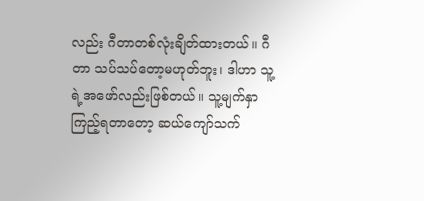လည်း ဂီတာတစ်လုံးချိတ်ထားတယ်။ ဂီတာ သပ်သပ်တော့မဟုတ်ဘူး၊ ဒါဟာ သူ့ရဲ့အဖော်လည်းဖြစ်တယ်။ သူ့မျက်နှာကြည့်ရတာတော့ ဆယ်ကျော်သက်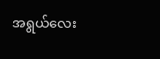အရွယ်လေး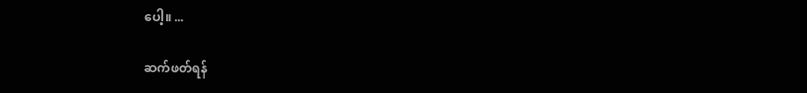ပေါ့။ ...

ဆက်ဖတ်ရန်